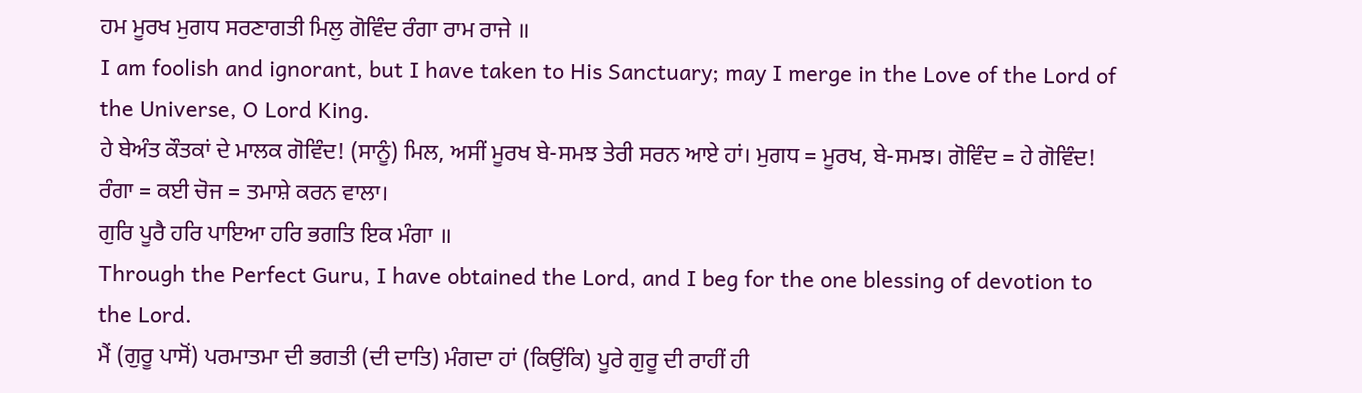ਹਮ ਮੂਰਖ ਮੁਗਧ ਸਰਣਾਗਤੀ ਮਿਲੁ ਗੋਵਿੰਦ ਰੰਗਾ ਰਾਮ ਰਾਜੇ ॥
I am foolish and ignorant, but I have taken to His Sanctuary; may I merge in the Love of the Lord of the Universe, O Lord King.
ਹੇ ਬੇਅੰਤ ਕੌਤਕਾਂ ਦੇ ਮਾਲਕ ਗੋਵਿੰਦ! (ਸਾਨੂੰ) ਮਿਲ, ਅਸੀਂ ਮੂਰਖ ਬੇ-ਸਮਝ ਤੇਰੀ ਸਰਨ ਆਏ ਹਾਂ। ਮੁਗਧ = ਮੂਰਖ, ਬੇ-ਸਮਝ। ਗੋਵਿੰਦ = ਹੇ ਗੋਵਿੰਦ! ਰੰਗਾ = ਕਈ ਚੋਜ = ਤਮਾਸ਼ੇ ਕਰਨ ਵਾਲਾ।
ਗੁਰਿ ਪੂਰੈ ਹਰਿ ਪਾਇਆ ਹਰਿ ਭਗਤਿ ਇਕ ਮੰਗਾ ॥
Through the Perfect Guru, I have obtained the Lord, and I beg for the one blessing of devotion to the Lord.
ਮੈਂ (ਗੁਰੂ ਪਾਸੋਂ) ਪਰਮਾਤਮਾ ਦੀ ਭਗਤੀ (ਦੀ ਦਾਤਿ) ਮੰਗਦਾ ਹਾਂ (ਕਿਉਂਕਿ) ਪੂਰੇ ਗੁਰੂ ਦੀ ਰਾਹੀਂ ਹੀ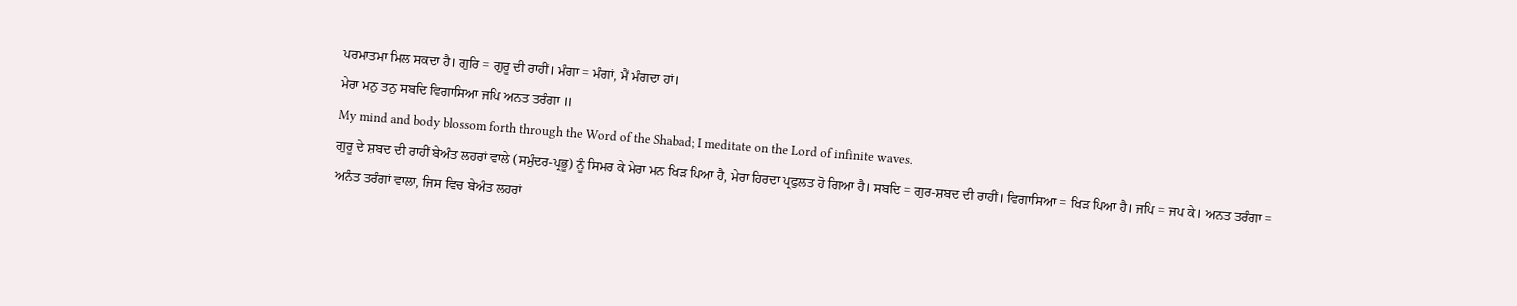ਪਰਮਾਤਮਾ ਮਿਲ ਸਕਦਾ ਹੈ। ਗੁਰਿ = ਗੁਰੂ ਦੀ ਰਾਹੀਂ। ਮੰਗਾ = ਮੰਗਾਂ, ਮੈਂ ਮੰਗਦਾ ਹਾਂ।
ਮੇਰਾ ਮਨੁ ਤਨੁ ਸਬਦਿ ਵਿਗਾਸਿਆ ਜਪਿ ਅਨਤ ਤਰੰਗਾ ॥
My mind and body blossom forth through the Word of the Shabad; I meditate on the Lord of infinite waves.
ਗੁਰੂ ਦੇ ਸ਼ਬਦ ਦੀ ਰਾਹੀਂ ਬੇਅੰਤ ਲਹਰਾਂ ਵਾਲੇ (ਸਮੁੰਦਰ-ਪ੍ਰਭੂ) ਨੂੰ ਸਿਮਰ ਕੇ ਮੇਰਾ ਮਨ ਖਿੜ ਪਿਆ ਹੈ, ਮੇਰਾ ਹਿਰਦਾ ਪ੍ਰਫੁਲਤ ਹੋ ਗਿਆ ਹੈ। ਸਬਦਿ = ਗੁਰ-ਸ਼ਬਦ ਦੀ ਰਾਹੀਂ। ਵਿਗਾਸਿਆ = ਖਿੜ ਪਿਆ ਹੈ। ਜਪਿ = ਜਪ ਕੇ। ਅਨਤ ਤਰੰਗਾ = ਅਨੰਤ ਤਰੰਗਾਂ ਵਾਲਾ, ਜਿਸ ਵਿਚ ਬੇਅੰਤ ਲਹਰਾਂ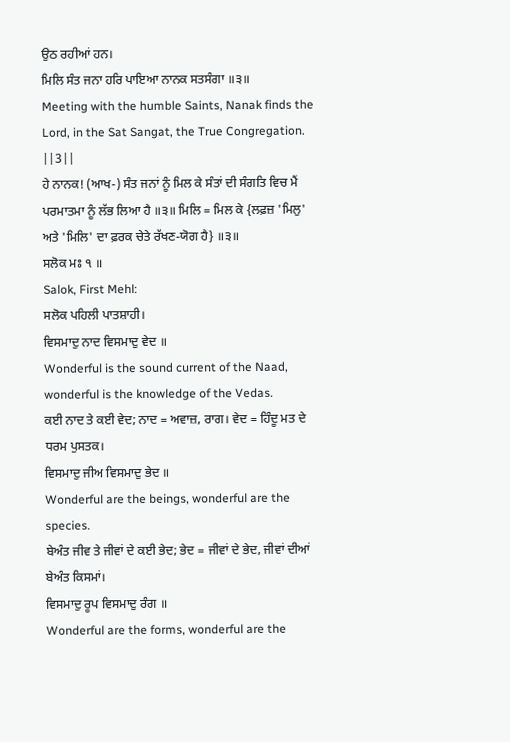ਉਠ ਰਹੀਆਂ ਹਨ।
ਮਿਲਿ ਸੰਤ ਜਨਾ ਹਰਿ ਪਾਇਆ ਨਾਨਕ ਸਤਸੰਗਾ ॥੩॥
Meeting with the humble Saints, Nanak finds the Lord, in the Sat Sangat, the True Congregation. ||3||
ਹੇ ਨਾਨਕ! (ਆਖ-) ਸੰਤ ਜਨਾਂ ਨੂੰ ਮਿਲ ਕੇ ਸੰਤਾਂ ਦੀ ਸੰਗਤਿ ਵਿਚ ਮੈਂ ਪਰਮਾਤਮਾ ਨੂੰ ਲੱਭ ਲਿਆ ਹੈ ॥੩॥ ਮਿਲਿ = ਮਿਲ ਕੇ {ਲਫ਼ਜ਼ 'ਮਿਲੁ' ਅਤੇ 'ਮਿਲਿ' ਦਾ ਫ਼ਰਕ ਚੇਤੇ ਰੱਖਣ-ਯੋਗ ਹੈ} ॥੩॥
ਸਲੋਕ ਮਃ ੧ ॥
Salok, First Mehl:
ਸਲੋਕ ਪਹਿਲੀ ਪਾਤਸ਼ਾਹੀ।
ਵਿਸਮਾਦੁ ਨਾਦ ਵਿਸਮਾਦੁ ਵੇਦ ॥
Wonderful is the sound current of the Naad, wonderful is the knowledge of the Vedas.
ਕਈ ਨਾਦ ਤੇ ਕਈ ਵੇਦ; ਨਾਦ = ਅਵਾਜ਼, ਰਾਗ। ਵੇਦ = ਹਿੰਦੂ ਮਤ ਦੇ ਧਰਮ ਪੁਸਤਕ।
ਵਿਸਮਾਦੁ ਜੀਅ ਵਿਸਮਾਦੁ ਭੇਦ ॥
Wonderful are the beings, wonderful are the species.
ਬੇਅੰਤ ਜੀਵ ਤੇ ਜੀਵਾਂ ਦੇ ਕਈ ਭੇਦ; ਭੇਦ = ਜੀਵਾਂ ਦੇ ਭੇਦ, ਜੀਵਾਂ ਦੀਆਂ ਬੇਅੰਤ ਕਿਸਮਾਂ।
ਵਿਸਮਾਦੁ ਰੂਪ ਵਿਸਮਾਦੁ ਰੰਗ ॥
Wonderful are the forms, wonderful are the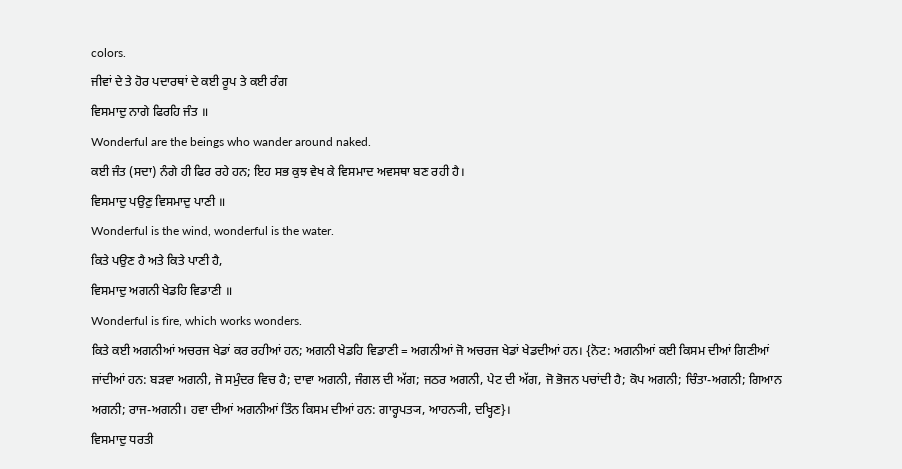colors.
ਜੀਵਾਂ ਦੇ ਤੇ ਹੋਰ ਪਦਾਰਥਾਂ ਦੇ ਕਈ ਰੂਪ ਤੇ ਕਈ ਰੰਗ
ਵਿਸਮਾਦੁ ਨਾਗੇ ਫਿਰਹਿ ਜੰਤ ॥
Wonderful are the beings who wander around naked.
ਕਈ ਜੰਤ (ਸਦਾ) ਨੰਗੇ ਹੀ ਫਿਰ ਰਹੇ ਹਨ; ਇਹ ਸਭ ਕੁਝ ਵੇਖ ਕੇ ਵਿਸਮਾਦ ਅਵਸਥਾ ਬਣ ਰਹੀ ਹੈ।
ਵਿਸਮਾਦੁ ਪਉਣੁ ਵਿਸਮਾਦੁ ਪਾਣੀ ॥
Wonderful is the wind, wonderful is the water.
ਕਿਤੇ ਪਉਣ ਹੈ ਅਤੇ ਕਿਤੇ ਪਾਣੀ ਹੈ,
ਵਿਸਮਾਦੁ ਅਗਨੀ ਖੇਡਹਿ ਵਿਡਾਣੀ ॥
Wonderful is fire, which works wonders.
ਕਿਤੇ ਕਈ ਅਗਨੀਆਂ ਅਚਰਜ ਖੇਡਾਂ ਕਰ ਰਹੀਆਂ ਹਨ; ਅਗਨੀ ਖੇਡਹਿ ਵਿਡਾਣੀ = ਅਗਨੀਆਂ ਜੋ ਅਚਰਜ ਖੇਡਾਂ ਖੇਡਦੀਆਂ ਹਨ। {ਨੋਟ: ਅਗਨੀਆਂ ਕਈ ਕਿਸਮ ਦੀਆਂ ਗਿਣੀਆਂ ਜਾਂਦੀਆਂ ਹਨ: ਬੜਵਾ ਅਗਨੀ, ਜੋ ਸਮੁੰਦਰ ਵਿਚ ਹੈ; ਦਾਵਾ ਅਗਨੀ, ਜੰਗਲ ਦੀ ਅੱਗ; ਜਠਰ ਅਗਨੀ, ਪੇਟ ਦੀ ਅੱਗ, ਜੋ ਭੋਜਨ ਪਚਾਂਦੀ ਹੈ; ਕੋਪ ਅਗਨੀ; ਚਿੰਤਾ-ਅਗਨੀ; ਗਿਆਨ ਅਗਨੀ; ਰਾਜ-ਅਗਨੀ। ਹਵਾ ਦੀਆਂ ਅਗਨੀਆਂ ਤਿੰਨ ਕਿਸਮ ਦੀਆਂ ਹਨ: ਗਾਰ੍ਹਪਤ੍ਯ, ਆਹਨ੍ਯੀ, ਦਖ੍ਹਿਣ}।
ਵਿਸਮਾਦੁ ਧਰਤੀ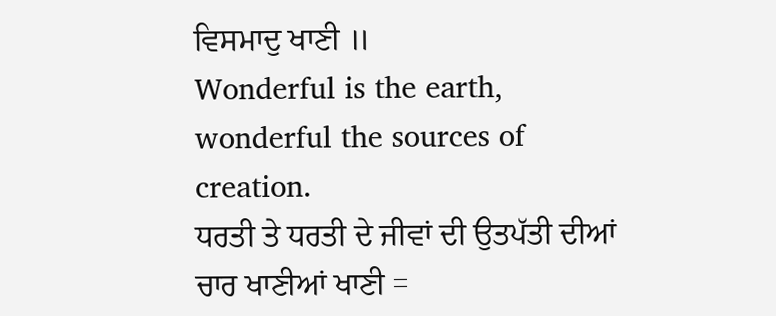ਵਿਸਮਾਦੁ ਖਾਣੀ ॥
Wonderful is the earth, wonderful the sources of creation.
ਧਰਤੀ ਤੇ ਧਰਤੀ ਦੇ ਜੀਵਾਂ ਦੀ ਉਤਪੱਤੀ ਦੀਆਂ ਚਾਰ ਖਾਣੀਆਂ ਖਾਣੀ =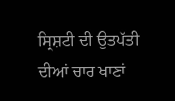ਸ੍ਰਿਸ਼ਟੀ ਦੀ ਉਤਪੱਤੀ ਦੀਆਂ ਚਾਰ ਖਾਣਾਂ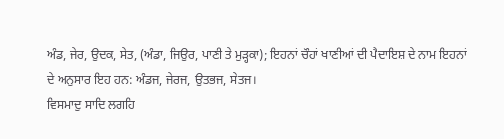ਅੰਡ, ਜੇਰ, ਉਦਕ, ਸੇਤ, (ਅੰਡਾ, ਜਿਉਰ, ਪਾਣੀ ਤੇ ਮੁੜ੍ਹਕਾ); ਇਹਨਾਂ ਚੌਹਾਂ ਖਾਣੀਆਂ ਦੀ ਪੈਦਾਇਸ਼ ਦੇ ਨਾਮ ਇਹਨਾਂ ਦੇ ਅਨੁਸਾਰ ਇਹ ਹਨ: ਅੰਡਜ, ਜੇਰਜ, ਉਤਭਜ, ਸੇਤਜ।
ਵਿਸਮਾਦੁ ਸਾਦਿ ਲਗਹਿ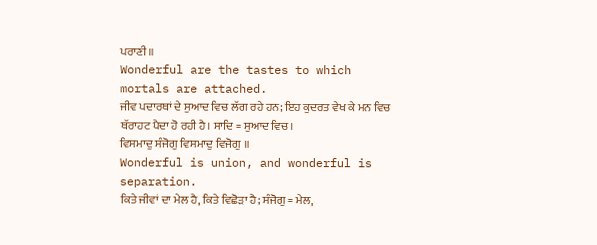ਪਰਾਣੀ ॥
Wonderful are the tastes to which mortals are attached.
ਜੀਵ ਪਦਾਰਥਾਂ ਦੇ ਸੁਆਦ ਵਿਚ ਲੱਗ ਰਹੇ ਹਨ; ਇਹ ਕੁਦਰਤ ਵੇਖ ਕੇ ਮਨ ਵਿਚ ਥੱਰਾਹਟ ਪੈਦਾ ਹੋ ਰਹੀ ਹੈ। ਸਾਦਿ = ਸੁਆਦ ਵਿਚ।
ਵਿਸਮਾਦੁ ਸੰਜੋਗੁ ਵਿਸਮਾਦੁ ਵਿਜੋਗੁ ॥
Wonderful is union, and wonderful is separation.
ਕਿਤੇ ਜੀਵਾਂ ਦਾ ਮੇਲ ਹੈ, ਕਿਤੇ ਵਿਛੋੜਾ ਹੈ; ਸੰਜੋਗੁ = ਮੇਲ,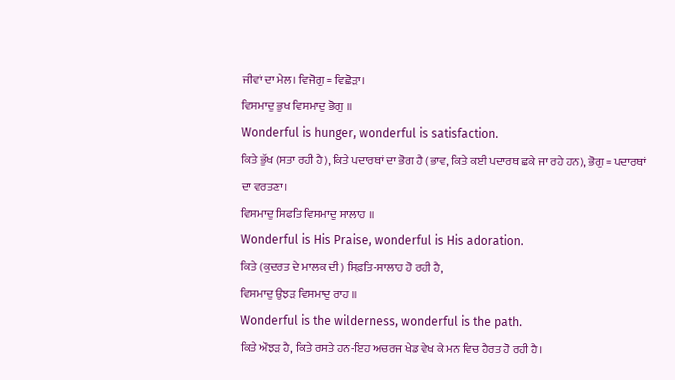ਜੀਵਾਂ ਦਾ ਮੇਲ। ਵਿਜੋਗੁ = ਵਿਛੋੜਾ।
ਵਿਸਮਾਦੁ ਭੁਖ ਵਿਸਮਾਦੁ ਭੋਗੁ ॥
Wonderful is hunger, wonderful is satisfaction.
ਕਿਤੇ ਭੁੱਖ (ਸਤਾ ਰਹੀ ਹੈ), ਕਿਤੇ ਪਦਾਰਥਾਂ ਦਾ ਭੋਗ ਹੈ (ਭਾਵ, ਕਿਤੇ ਕਈ ਪਦਾਰਥ ਛਕੇ ਜਾ ਰਹੇ ਹਨ), ਭੋਗੁ = ਪਦਾਰਥਾਂ ਦਾ ਵਰਤਣਾ।
ਵਿਸਮਾਦੁ ਸਿਫਤਿ ਵਿਸਮਾਦੁ ਸਾਲਾਹ ॥
Wonderful is His Praise, wonderful is His adoration.
ਕਿਤੇ (ਕੁਦਰਤ ਦੇ ਮਾਲਕ ਦੀ) ਸਿਫ਼ਤਿ-ਸਾਲਾਹ ਹੋ ਰਹੀ ਹੈ,
ਵਿਸਮਾਦੁ ਉਝੜ ਵਿਸਮਾਦੁ ਰਾਹ ॥
Wonderful is the wilderness, wonderful is the path.
ਕਿਤੇ ਔਝੜ ਹੈ, ਕਿਤੇ ਰਸਤੇ ਹਨ-ਇਹ ਅਚਰਜ ਖੇਡ ਵੇਖ ਕੇ ਮਨ ਵਿਚ ਹੈਰਤ ਹੋ ਰਹੀ ਹੈ।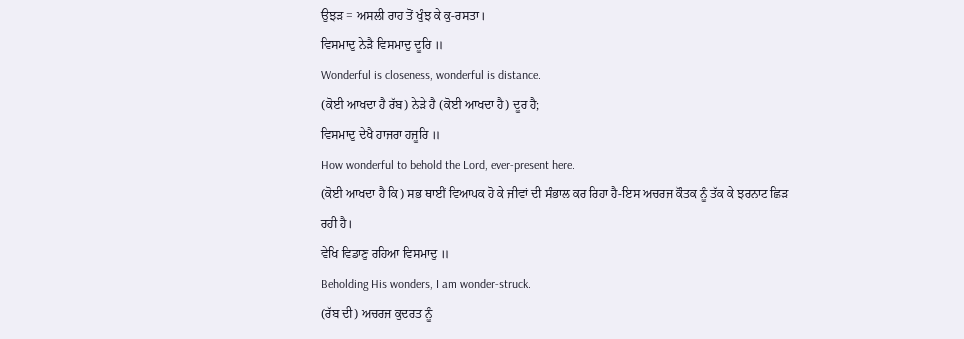ਉਝੜ = ਅਸਲੀ ਰਾਹ ਤੋਂ ਖੁੰਝ ਕੇ ਕੁ-ਰਸਤਾ।
ਵਿਸਮਾਦੁ ਨੇੜੈ ਵਿਸਮਾਦੁ ਦੂਰਿ ॥
Wonderful is closeness, wonderful is distance.
(ਕੋਈ ਆਖਦਾ ਹੈ ਰੱਬ) ਨੇੜੇ ਹੈ (ਕੋਈ ਆਖਦਾ ਹੈ) ਦੂਰ ਹੈ;
ਵਿਸਮਾਦੁ ਦੇਖੈ ਹਾਜਰਾ ਹਜੂਰਿ ॥
How wonderful to behold the Lord, ever-present here.
(ਕੋਈ ਆਖਦਾ ਹੈ ਕਿ) ਸਭ ਥਾਈਂ ਵਿਆਪਕ ਹੋ ਕੇ ਜੀਵਾਂ ਦੀ ਸੰਭਾਲ ਕਰ ਰਿਹਾ ਹੈ-ਇਸ ਅਚਰਜ ਕੌਤਕ ਨੂੰ ਤੱਕ ਕੇ ਝਰਨਾਟ ਛਿੜ ਰਹੀ ਹੈ।
ਵੇਖਿ ਵਿਡਾਣੁ ਰਹਿਆ ਵਿਸਮਾਦੁ ॥
Beholding His wonders, I am wonder-struck.
(ਰੱਬ ਦੀ) ਅਚਰਜ ਕੁਦਰਤ ਨੂੰ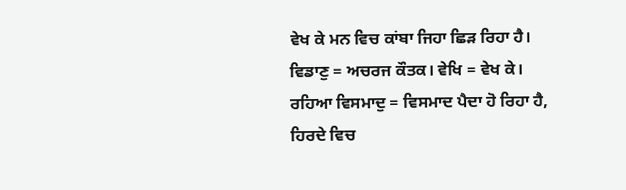ਵੇਖ ਕੇ ਮਨ ਵਿਚ ਕਾਂਬਾ ਜਿਹਾ ਛਿੜ ਰਿਹਾ ਹੈ। ਵਿਡਾਣੁ = ਅਚਰਜ ਕੌਤਕ। ਵੇਖਿ = ਵੇਖ ਕੇ। ਰਹਿਆ ਵਿਸਮਾਦੁ = ਵਿਸਮਾਦ ਪੈਦਾ ਹੋ ਰਿਹਾ ਹੈ, ਹਿਰਦੇ ਵਿਚ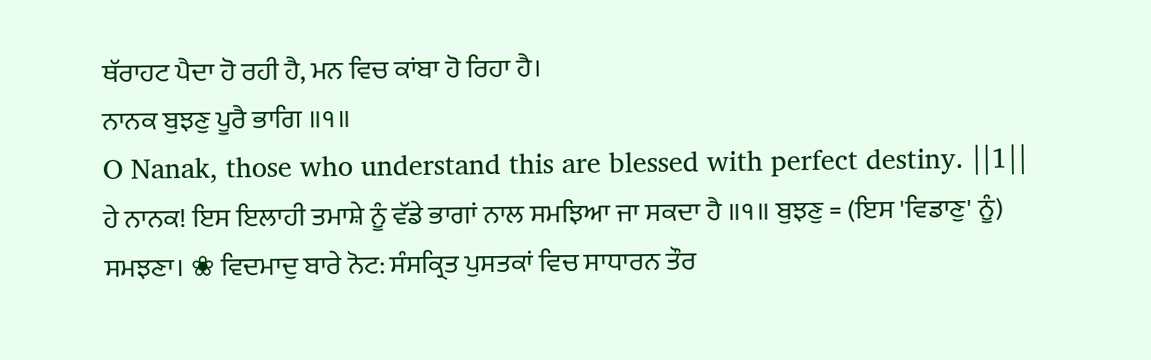ਥੱਰਾਹਟ ਪੈਦਾ ਹੋ ਰਹੀ ਹੈ, ਮਨ ਵਿਚ ਕਾਂਬਾ ਹੋ ਰਿਹਾ ਹੈ।
ਨਾਨਕ ਬੁਝਣੁ ਪੂਰੈ ਭਾਗਿ ॥੧॥
O Nanak, those who understand this are blessed with perfect destiny. ||1||
ਹੇ ਨਾਨਕ! ਇਸ ਇਲਾਹੀ ਤਮਾਸ਼ੇ ਨੂੰ ਵੱਡੇ ਭਾਗਾਂ ਨਾਲ ਸਮਝਿਆ ਜਾ ਸਕਦਾ ਹੈ ॥੧॥ ਬੁਝਣੁ = (ਇਸ 'ਵਿਡਾਣੁ' ਨੂੰ) ਸਮਝਣਾ। ❀ ਵਿਦਮਾਦੁ ਬਾਰੇ ਨੋਟ: ਸੰਸਕ੍ਰਿਤ ਪੁਸਤਕਾਂ ਵਿਚ ਸਾਧਾਰਨ ਤੌਰ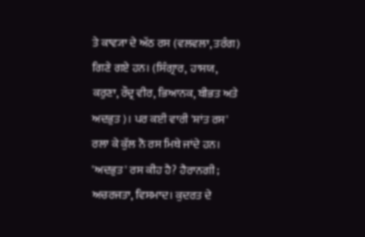ਤੇ ਕਾਵ੍ਯਾ ਦੇ ਅੱਠ ਰਸ (ਵਲਵਲਾ, ਤਰੰਗ) ਗਿਣੇ ਗਏ ਹਨ। (ਸਿੰਗ੍ਰਾਰ, ਹਾਸਯ, ਕਰੁਣਾ, ਰੌਦ੍ਰ ਵੀਰ, ਭਿਆਨਕ, ਬੀਭਤ ਅਤੇ ਅਦਭੁਤ)। ਪਰ ਕਈ ਵਾਰੀ 'ਸ਼ਾਂਤ ਰਸ' ਰਲਾ ਕੇ ਕੁੱਲ ਨੌ ਰਸ ਮਿਥੇ ਜਾਂਦੇ ਹਨ। 'ਅਦਭੁਤ' ਰਸ ਕੀਹ ਹੈ? ਹੈਰਾਨਗੀ; ਅਚਰਜਤਾ, ਵਿਸਮਾਦ। ਕੁਦਰਤ ਦੇ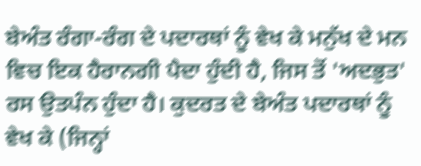ਬੇਅੰਤ ਰੰਗਾ-ਰੰਗ ਦੇ ਪਦਾਰਥਾਂ ਨੂੰ ਵੇਖ ਕੇ ਮਨੁੱਖ ਦੇ ਮਨ ਵਿਚ ਇਕ ਹੈਰਾਨਗੀ ਪੈਦਾ ਹੁੰਦੀ ਹੈ, ਜਿਸ ਤੋਂ 'ਅਦਭੁਤ' ਰਸ ਉਤਪੰਨ ਹੁੰਦਾ ਹੈ। ਕੁਦਰਤ ਦੇ ਬੇਅੰਤ ਪਦਾਰਥਾਂ ਨੂੰ ਵੇਖ ਕੇ (ਜਿਨ੍ਹਾਂ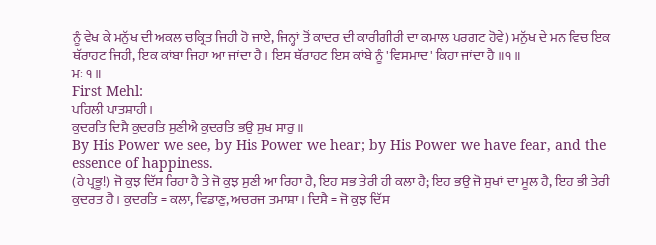ਨੂੰ ਵੇਖ ਕੇ ਮਨੁੱਖ ਦੀ ਅਕਲ ਚਕ੍ਰਿਤ ਜਿਹੀ ਹੋ ਜਾਏ, ਜਿਨ੍ਹਾਂ ਤੋਂ ਕਾਦਰ ਦੀ ਕਾਰੀਗੀਰੀ ਦਾ ਕਮਾਲ ਪਰਗਟ ਹੋਵੇ) ਮਨੁੱਖ ਦੇ ਮਨ ਵਿਚ ਇਕ ਥੱਰਾਹਟ ਜਿਹੀ, ਇਕ ਕਾਂਬਾ ਜਿਹਾ ਆ ਜਾਂਦਾ ਹੈ। ਇਸ ਥੱਰਾਹਟ ਇਸ ਕਾਂਬੇ ਨੂੰ 'ਵਿਸਮਾਦ' ਕਿਹਾ ਜਾਂਦਾ ਹੈ ॥੧॥
ਮਃ ੧ ॥
First Mehl:
ਪਹਿਲੀ ਪਾਤਸ਼ਾਹੀ।
ਕੁਦਰਤਿ ਦਿਸੈ ਕੁਦਰਤਿ ਸੁਣੀਐ ਕੁਦਰਤਿ ਭਉ ਸੁਖ ਸਾਰੁ ॥
By His Power we see, by His Power we hear; by His Power we have fear, and the essence of happiness.
(ਹੇ ਪ੍ਰਭੂ!) ਜੋ ਕੁਝ ਦਿੱਸ ਰਿਹਾ ਹੈ ਤੇ ਜੋ ਕੁਝ ਸੁਣੀ ਆ ਰਿਹਾ ਹੈ, ਇਹ ਸਭ ਤੇਰੀ ਹੀ ਕਲਾ ਹੈ; ਇਹ ਭਉ ਜੋ ਸੁਖਾਂ ਦਾ ਮੂਲ ਹੈ, ਇਹ ਭੀ ਤੇਰੀ ਕੁਦਰਤ ਹੈ। ਕੁਦਰਤਿ = ਕਲਾ, ਵਿਡਾਣੁ, ਅਚਰਜ ਤਮਾਸ਼ਾ। ਦਿਸੈ = ਜੋ ਕੁਝ ਦਿੱਸ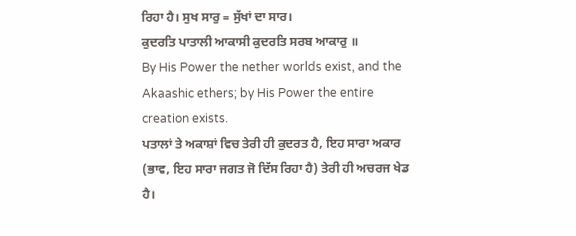ਰਿਹਾ ਹੈ। ਸੁਖ ਸਾਰੁ = ਸੁੱਖਾਂ ਦਾ ਸਾਰ।
ਕੁਦਰਤਿ ਪਾਤਾਲੀ ਆਕਾਸੀ ਕੁਦਰਤਿ ਸਰਬ ਆਕਾਰੁ ॥
By His Power the nether worlds exist, and the Akaashic ethers; by His Power the entire creation exists.
ਪਤਾਲਾਂ ਤੇ ਅਕਾਸ਼ਾਂ ਵਿਚ ਤੇਰੀ ਹੀ ਕੁਦਰਤ ਹੈ, ਇਹ ਸਾਰਾ ਅਕਾਰ (ਭਾਵ, ਇਹ ਸਾਰਾ ਜਗਤ ਜੋ ਦਿੱਸ ਰਿਹਾ ਹੈ) ਤੇਰੀ ਹੀ ਅਚਰਜ ਖੇਡ ਹੈ।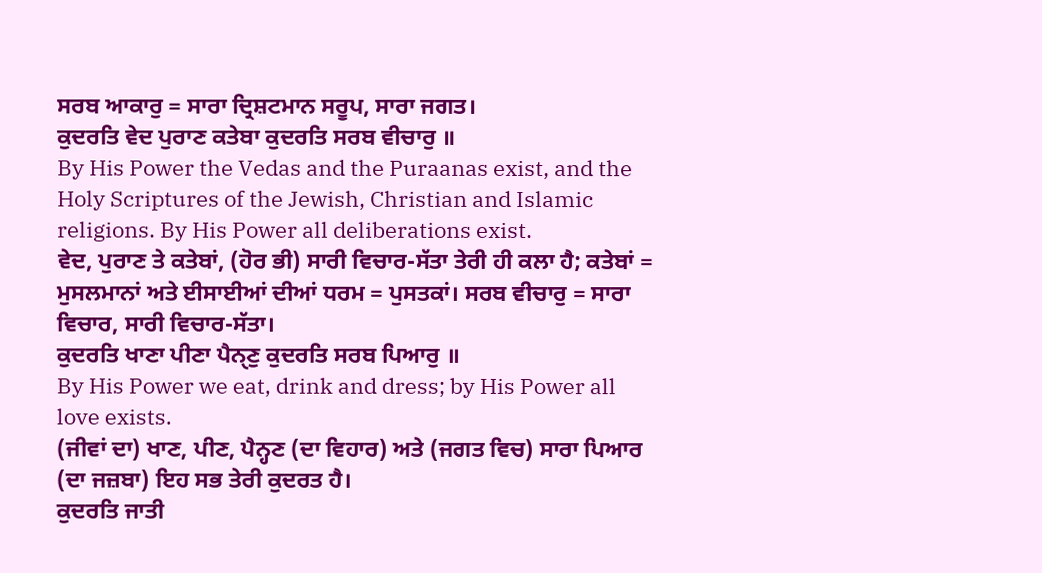ਸਰਬ ਆਕਾਰੁ = ਸਾਰਾ ਦ੍ਰਿਸ਼ਟਮਾਨ ਸਰੂਪ, ਸਾਰਾ ਜਗਤ।
ਕੁਦਰਤਿ ਵੇਦ ਪੁਰਾਣ ਕਤੇਬਾ ਕੁਦਰਤਿ ਸਰਬ ਵੀਚਾਰੁ ॥
By His Power the Vedas and the Puraanas exist, and the Holy Scriptures of the Jewish, Christian and Islamic religions. By His Power all deliberations exist.
ਵੇਦ, ਪੁਰਾਣ ਤੇ ਕਤੇਬਾਂ, (ਹੋਰ ਭੀ) ਸਾਰੀ ਵਿਚਾਰ-ਸੱਤਾ ਤੇਰੀ ਹੀ ਕਲਾ ਹੈ; ਕਤੇਬਾਂ = ਮੁਸਲਮਾਨਾਂ ਅਤੇ ਈਸਾਈਆਂ ਦੀਆਂ ਧਰਮ = ਪੁਸਤਕਾਂ। ਸਰਬ ਵੀਚਾਰੁ = ਸਾਰਾ ਵਿਚਾਰ, ਸਾਰੀ ਵਿਚਾਰ-ਸੱਤਾ।
ਕੁਦਰਤਿ ਖਾਣਾ ਪੀਣਾ ਪੈਨੑਣੁ ਕੁਦਰਤਿ ਸਰਬ ਪਿਆਰੁ ॥
By His Power we eat, drink and dress; by His Power all love exists.
(ਜੀਵਾਂ ਦਾ) ਖਾਣ, ਪੀਣ, ਪੈਨ੍ਹਣ (ਦਾ ਵਿਹਾਰ) ਅਤੇ (ਜਗਤ ਵਿਚ) ਸਾਰਾ ਪਿਆਰ (ਦਾ ਜਜ਼ਬਾ) ਇਹ ਸਭ ਤੇਰੀ ਕੁਦਰਤ ਹੈ।
ਕੁਦਰਤਿ ਜਾਤੀ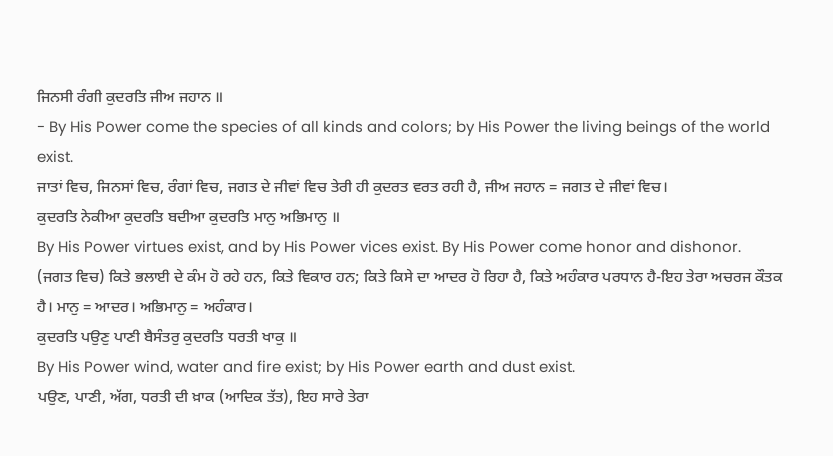ਜਿਨਸੀ ਰੰਗੀ ਕੁਦਰਤਿ ਜੀਅ ਜਹਾਨ ॥
- By His Power come the species of all kinds and colors; by His Power the living beings of the world exist.
ਜਾਤਾਂ ਵਿਚ, ਜਿਨਸਾਂ ਵਿਚ, ਰੰਗਾਂ ਵਿਚ, ਜਗਤ ਦੇ ਜੀਵਾਂ ਵਿਚ ਤੇਰੀ ਹੀ ਕੁਦਰਤ ਵਰਤ ਰਹੀ ਹੈ, ਜੀਅ ਜਹਾਨ = ਜਗਤ ਦੇ ਜੀਵਾਂ ਵਿਚ।
ਕੁਦਰਤਿ ਨੇਕੀਆ ਕੁਦਰਤਿ ਬਦੀਆ ਕੁਦਰਤਿ ਮਾਨੁ ਅਭਿਮਾਨੁ ॥
By His Power virtues exist, and by His Power vices exist. By His Power come honor and dishonor.
(ਜਗਤ ਵਿਚ) ਕਿਤੇ ਭਲਾਈ ਦੇ ਕੰਮ ਹੋ ਰਹੇ ਹਨ, ਕਿਤੇ ਵਿਕਾਰ ਹਨ; ਕਿਤੇ ਕਿਸੇ ਦਾ ਆਦਰ ਹੋ ਰਿਹਾ ਹੈ, ਕਿਤੇ ਅਹੰਕਾਰ ਪਰਧਾਨ ਹੈ-ਇਹ ਤੇਰਾ ਅਚਰਜ ਕੌਤਕ ਹੈ। ਮਾਨੁ = ਆਦਰ। ਅਭਿਮਾਨੁ = ਅਹੰਕਾਰ।
ਕੁਦਰਤਿ ਪਉਣੁ ਪਾਣੀ ਬੈਸੰਤਰੁ ਕੁਦਰਤਿ ਧਰਤੀ ਖਾਕੁ ॥
By His Power wind, water and fire exist; by His Power earth and dust exist.
ਪਉਣ, ਪਾਣੀ, ਅੱਗ, ਧਰਤੀ ਦੀ ਖ਼ਾਕ (ਆਦਿਕ ਤੱਤ), ਇਹ ਸਾਰੇ ਤੇਰਾ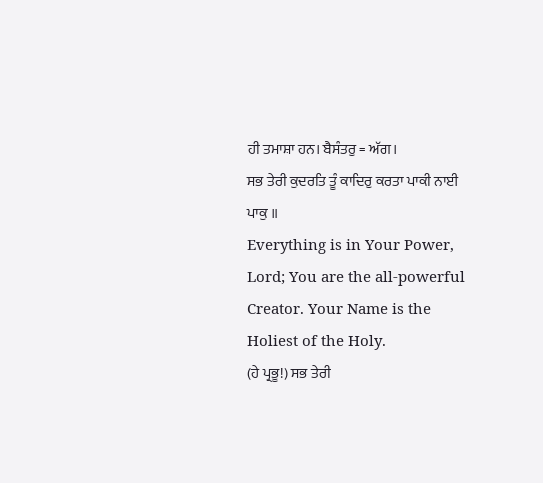ਹੀ ਤਮਾਸ਼ਾ ਹਨ। ਬੈਸੰਤਰੁ = ਅੱਗ।
ਸਭ ਤੇਰੀ ਕੁਦਰਤਿ ਤੂੰ ਕਾਦਿਰੁ ਕਰਤਾ ਪਾਕੀ ਨਾਈ ਪਾਕੁ ॥
Everything is in Your Power, Lord; You are the all-powerful Creator. Your Name is the Holiest of the Holy.
(ਹੇ ਪ੍ਰਭੂ!) ਸਭ ਤੇਰੀ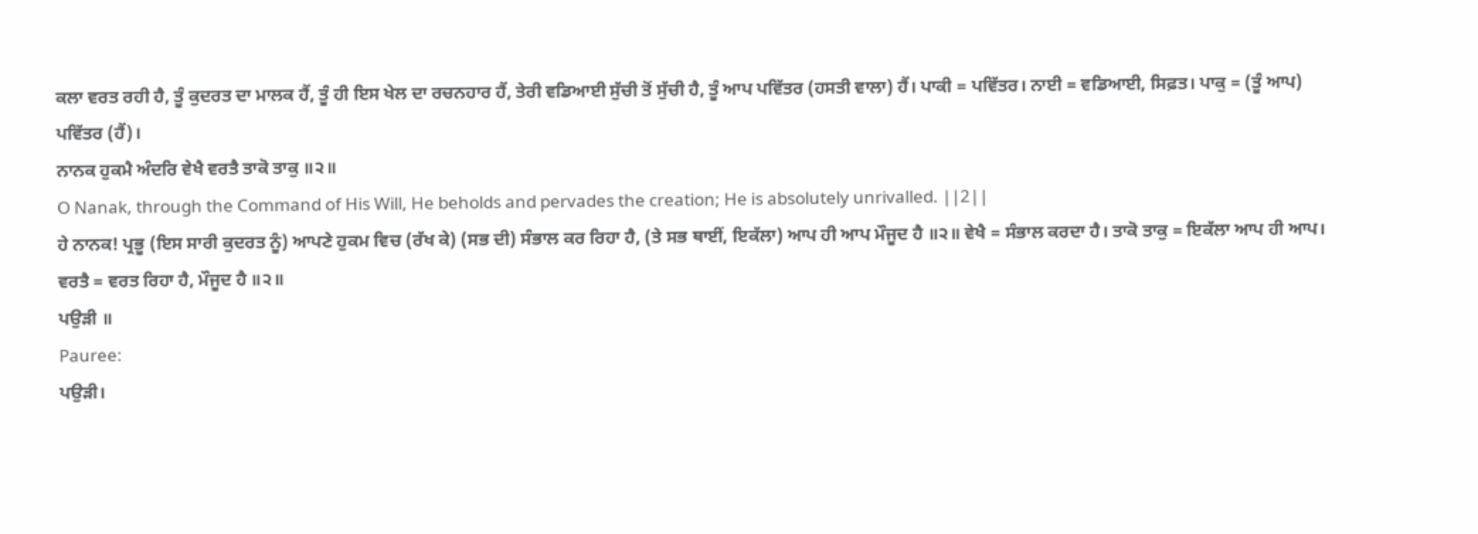ਕਲਾ ਵਰਤ ਰਹੀ ਹੈ, ਤੂੰ ਕੁਦਰਤ ਦਾ ਮਾਲਕ ਹੈਂ, ਤੂੰ ਹੀ ਇਸ ਖੇਲ ਦਾ ਰਚਨਹਾਰ ਹੈਂ, ਤੇਰੀ ਵਡਿਆਈ ਸੁੱਚੀ ਤੋਂ ਸੁੱਚੀ ਹੈ, ਤੂੰ ਆਪ ਪਵਿੱਤਰ (ਹਸਤੀ ਵਾਲਾ) ਹੈਂ। ਪਾਕੀ = ਪਵਿੱਤਰ। ਨਾਈ = ਵਡਿਆਈ, ਸਿਫ਼ਤ। ਪਾਕੁ = (ਤੂੰ ਆਪ) ਪਵਿੱਤਰ (ਹੈਂ)।
ਨਾਨਕ ਹੁਕਮੈ ਅੰਦਰਿ ਵੇਖੈ ਵਰਤੈ ਤਾਕੋ ਤਾਕੁ ॥੨॥
O Nanak, through the Command of His Will, He beholds and pervades the creation; He is absolutely unrivalled. ||2||
ਹੇ ਨਾਨਕ! ਪ੍ਰਭੂ (ਇਸ ਸਾਰੀ ਕੁਦਰਤ ਨੂੰ) ਆਪਣੇ ਹੁਕਮ ਵਿਚ (ਰੱਖ ਕੇ) (ਸਭ ਦੀ) ਸੰਭਾਲ ਕਰ ਰਿਹਾ ਹੈ, (ਤੇ ਸਭ ਥਾਈਂ, ਇਕੱਲਾ) ਆਪ ਹੀ ਆਪ ਮੌਜੂਦ ਹੈ ॥੨॥ ਵੇਖੈ = ਸੰਭਾਲ ਕਰਦਾ ਹੈ। ਤਾਕੋ ਤਾਕੁ = ਇਕੱਲਾ ਆਪ ਹੀ ਆਪ। ਵਰਤੈ = ਵਰਤ ਰਿਹਾ ਹੈ, ਮੌਜੂਦ ਹੈ ॥੨॥
ਪਉੜੀ ॥
Pauree:
ਪਉੜੀ।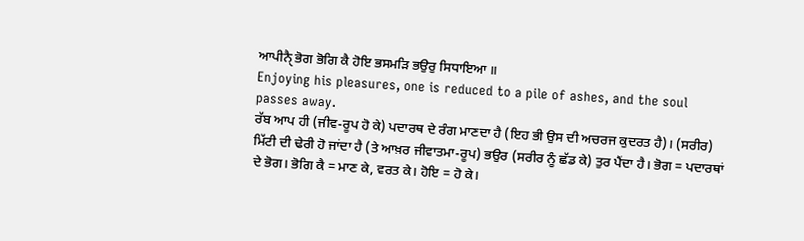ਆਪੀਨੑੈ ਭੋਗ ਭੋਗਿ ਕੈ ਹੋਇ ਭਸਮੜਿ ਭਉਰੁ ਸਿਧਾਇਆ ॥
Enjoying his pleasures, one is reduced to a pile of ashes, and the soul passes away.
ਰੱਬ ਆਪ ਹੀ (ਜੀਵ-ਰੂਪ ਹੋ ਕੇ) ਪਦਾਰਥ ਦੇ ਰੰਗ ਮਾਣਦਾ ਹੈ (ਇਹ ਭੀ ਉਸ ਦੀ ਅਚਰਜ ਕੁਦਰਤ ਹੈ)। (ਸਰੀਰ) ਮਿੱਟੀ ਦੀ ਢੇਰੀ ਹੋ ਜਾਂਦਾ ਹੈ (ਤੇ ਆਖ਼ਰ ਜੀਵਾਤਮਾ-ਰੂਪ) ਭਉਰ (ਸਰੀਰ ਨੂੰ ਛੱਡ ਕੇ) ਤੁਰ ਪੈਂਦਾ ਹੈ। ਭੋਗ = ਪਦਾਰਥਾਂ ਦੇ ਭੋਗ। ਭੋਗਿ ਕੈ = ਮਾਣ ਕੇ, ਵਰਤ ਕੇ। ਹੋਇ = ਹੋ ਕੇ।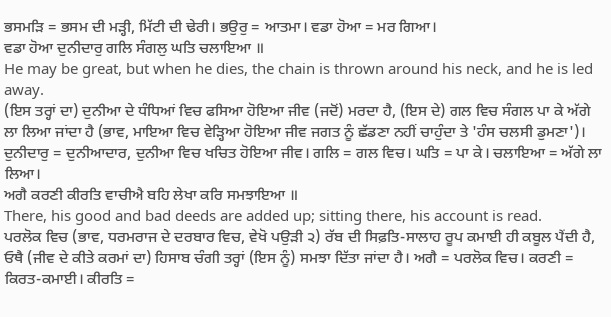ਭਸਮੜਿ = ਭਸਮ ਦੀ ਮੜ੍ਹੀ, ਮਿੱਟੀ ਦੀ ਢੇਰੀ। ਭਉਰੁ = ਆਤਮਾ। ਵਡਾ ਹੋਆ = ਮਰ ਗਿਆ।
ਵਡਾ ਹੋਆ ਦੁਨੀਦਾਰੁ ਗਲਿ ਸੰਗਲੁ ਘਤਿ ਚਲਾਇਆ ॥
He may be great, but when he dies, the chain is thrown around his neck, and he is led away.
(ਇਸ ਤਰ੍ਹਾਂ ਦਾ) ਦੁਨੀਆ ਦੇ ਧੰਧਿਆਂ ਵਿਚ ਫਸਿਆ ਹੋਇਆ ਜੀਵ (ਜਦੋਂ) ਮਰਦਾ ਹੈ, (ਇਸ ਦੇ) ਗਲ ਵਿਚ ਸੰਗਲ ਪਾ ਕੇ ਅੱਗੇ ਲਾ ਲਿਆ ਜਾਂਦਾ ਹੈ (ਭਾਵ, ਮਾਇਆ ਵਿਚ ਵੇੜ੍ਹਿਆ ਹੋਇਆ ਜੀਵ ਜਗਤ ਨੂੰ ਛੱਡਣਾ ਨਹੀਂ ਚਾਹੁੰਦਾ ਤੇ 'ਹੰਸ ਚਲਸੀ ਡੁਮਣਾ')। ਦੁਨੀਦਾਰੁ = ਦੁਨੀਆਦਾਰ, ਦੁਨੀਆ ਵਿਚ ਖਚਿਤ ਹੋਇਆ ਜੀਵ। ਗਲਿ = ਗਲ ਵਿਚ। ਘਤਿ = ਪਾ ਕੇ। ਚਲਾਇਆ = ਅੱਗੇ ਲਾ ਲਿਆ।
ਅਗੈ ਕਰਣੀ ਕੀਰਤਿ ਵਾਚੀਐ ਬਹਿ ਲੇਖਾ ਕਰਿ ਸਮਝਾਇਆ ॥
There, his good and bad deeds are added up; sitting there, his account is read.
ਪਰਲੋਕ ਵਿਚ (ਭਾਵ, ਧਰਮਰਾਜ ਦੇ ਦਰਬਾਰ ਵਿਚ, ਵੇਖੋ ਪਉੜੀ ੨) ਰੱਬ ਦੀ ਸਿਫ਼ਤਿ-ਸਾਲਾਹ ਰੂਪ ਕਮਾਈ ਹੀ ਕਬੂਲ ਪੈਂਦੀ ਹੈ, ਓਥੈ (ਜੀਵ ਦੇ ਕੀਤੇ ਕਰਮਾਂ ਦਾ) ਹਿਸਾਬ ਚੰਗੀ ਤਰ੍ਹਾਂ (ਇਸ ਨੂੰ) ਸਮਝਾ ਦਿੱਤਾ ਜਾਂਦਾ ਹੈ। ਅਗੈ = ਪਰਲੋਕ ਵਿਚ। ਕਰਣੀ = ਕਿਰਤ-ਕਮਾਈ। ਕੀਰਤਿ =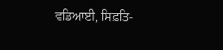ਵਡਿਆਈ, ਸਿਫ਼ਤਿ-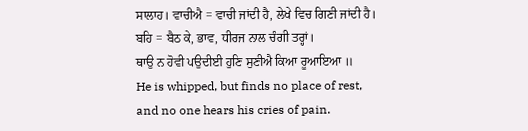ਸਾਲਾਹ। ਵਾਚੀਐ = ਵਾਚੀ ਜਾਂਦੀ ਹੈ, ਲੇਖੇ ਵਿਚ ਗਿਣੀ ਜਾਂਦੀ ਹੈ। ਬਹਿ = ਬੈਠ ਕੇ, ਭਾਵ, ਧੀਰਜ ਨਾਲ ਚੰਗੀ ਤਰ੍ਹਾਂ।
ਥਾਉ ਨ ਹੋਵੀ ਪਉਦੀਈ ਹੁਣਿ ਸੁਣੀਐ ਕਿਆ ਰੂਆਇਆ ॥
He is whipped, but finds no place of rest, and no one hears his cries of pain.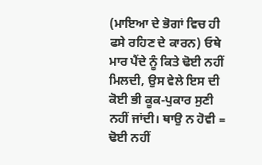(ਮਾਇਆ ਦੇ ਭੋਗਾਂ ਵਿਚ ਹੀ ਫਸੇ ਰਹਿਣ ਦੇ ਕਾਰਨ) ਓਥੇ ਮਾਰ ਪੈਂਦੇ ਨੂੰ ਕਿਤੇ ਢੋਈ ਨਹੀਂ ਮਿਲਦੀ, ਉਸ ਵੇਲੇ ਇਸ ਦੀ ਕੋਈ ਭੀ ਕੂਕ-ਪੁਕਾਰ ਸੁਣੀ ਨਹੀਂ ਜਾਂਦੀ। ਥਾਉ ਨ ਹੋਵੀ = ਢੋਈ ਨਹੀਂ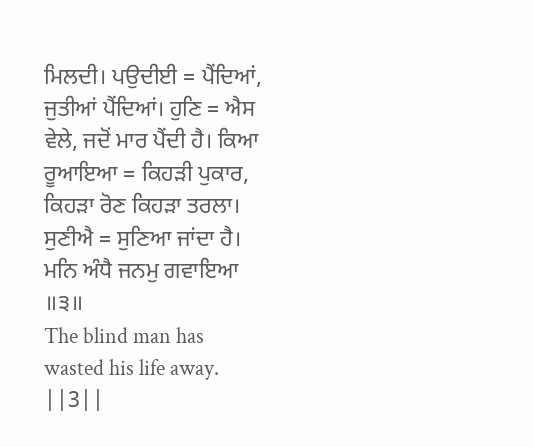ਮਿਲਦੀ। ਪਉਦੀਈ = ਪੈਂਦਿਆਂ, ਜੁਤੀਆਂ ਪੈਂਦਿਆਂ। ਹੁਣਿ = ਐਸ ਵੇਲੇ, ਜਦੋਂ ਮਾਰ ਪੈਂਦੀ ਹੈ। ਕਿਆ ਰੂਆਇਆ = ਕਿਹੜੀ ਪੁਕਾਰ, ਕਿਹੜਾ ਰੋਣ ਕਿਹੜਾ ਤਰਲਾ। ਸੁਣੀਐ = ਸੁਣਿਆ ਜਾਂਦਾ ਹੈ।
ਮਨਿ ਅੰਧੈ ਜਨਮੁ ਗਵਾਇਆ ॥੩॥
The blind man has wasted his life away. ||3||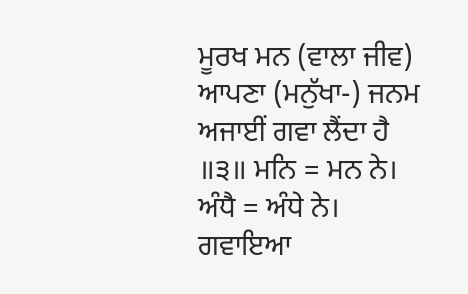ਮੂਰਖ ਮਨ (ਵਾਲਾ ਜੀਵ) ਆਪਣਾ (ਮਨੁੱਖਾ-) ਜਨਮ ਅਜਾਈਂ ਗਵਾ ਲੈਂਦਾ ਹੈ ॥੩॥ ਮਨਿ = ਮਨ ਨੇ। ਅੰਧੈ = ਅੰਧੇ ਨੇ। ਗਵਾਇਆ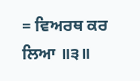= ਵਿਅਰਥ ਕਰ ਲਿਆ ॥੩॥